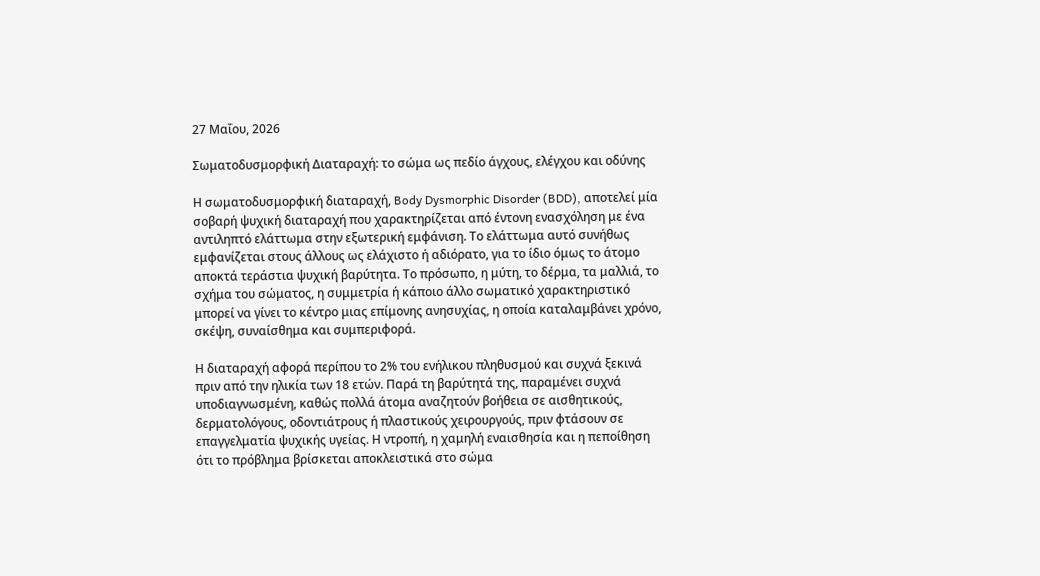27 Μαΐου, 2026

Σωματοδυσμορφική Διαταραχή: το σώμα ως πεδίο άγχους, ελέγχου και οδύνης

Η σωματοδυσμορφική διαταραχή, Body Dysmorphic Disorder (BDD), αποτελεί μία σοβαρή ψυχική διαταραχή που χαρακτηρίζεται από έντονη ενασχόληση με ένα αντιληπτό ελάττωμα στην εξωτερική εμφάνιση. Το ελάττωμα αυτό συνήθως εμφανίζεται στους άλλους ως ελάχιστο ή αδιόρατο, για το ίδιο όμως το άτομο αποκτά τεράστια ψυχική βαρύτητα. Το πρόσωπο, η μύτη, το δέρμα, τα μαλλιά, το σχήμα του σώματος, η συμμετρία ή κάποιο άλλο σωματικό χαρακτηριστικό μπορεί να γίνει το κέντρο μιας επίμονης ανησυχίας, η οποία καταλαμβάνει χρόνο, σκέψη, συναίσθημα και συμπεριφορά.

Η διαταραχή αφορά περίπου το 2% του ενήλικου πληθυσμού και συχνά ξεκινά πριν από την ηλικία των 18 ετών. Παρά τη βαρύτητά της, παραμένει συχνά υποδιαγνωσμένη, καθώς πολλά άτομα αναζητούν βοήθεια σε αισθητικούς, δερματολόγους, οδοντιάτρους ή πλαστικούς χειρουργούς, πριν φτάσουν σε επαγγελματία ψυχικής υγείας. Η ντροπή, η χαμηλή εναισθησία και η πεποίθηση ότι το πρόβλημα βρίσκεται αποκλειστικά στο σώμα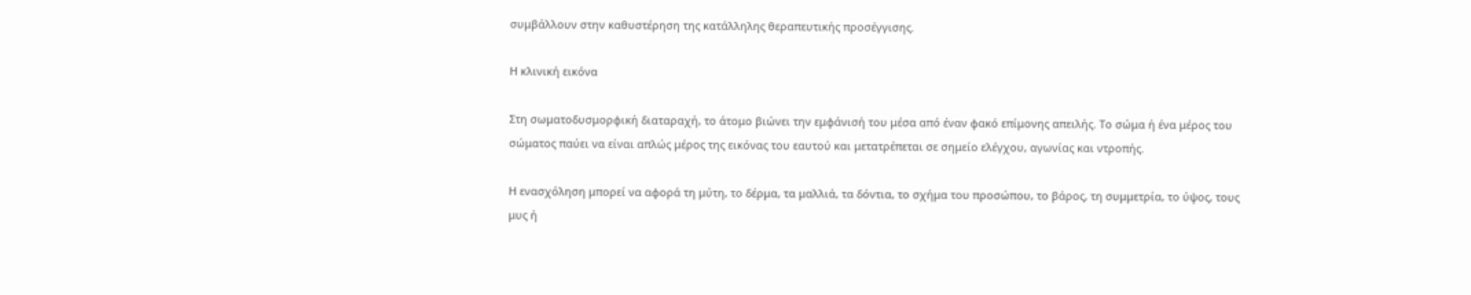συμβάλλουν στην καθυστέρηση της κατάλληλης θεραπευτικής προσέγγισης.

Η κλινική εικόνα

Στη σωματοδυσμορφική διαταραχή, το άτομο βιώνει την εμφάνισή του μέσα από έναν φακό επίμονης απειλής. Το σώμα ή ένα μέρος του σώματος παύει να είναι απλώς μέρος της εικόνας του εαυτού και μετατρέπεται σε σημείο ελέγχου, αγωνίας και ντροπής.

Η ενασχόληση μπορεί να αφορά τη μύτη, το δέρμα, τα μαλλιά, τα δόντια, το σχήμα του προσώπου, το βάρος, τη συμμετρία, το ύψος, τους μυς ή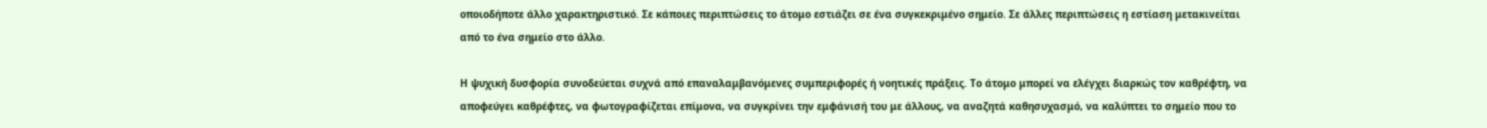οποιοδήποτε άλλο χαρακτηριστικό. Σε κάποιες περιπτώσεις το άτομο εστιάζει σε ένα συγκεκριμένο σημείο. Σε άλλες περιπτώσεις η εστίαση μετακινείται από το ένα σημείο στο άλλο.

Η ψυχική δυσφορία συνοδεύεται συχνά από επαναλαμβανόμενες συμπεριφορές ή νοητικές πράξεις. Το άτομο μπορεί να ελέγχει διαρκώς τον καθρέφτη, να αποφεύγει καθρέφτες, να φωτογραφίζεται επίμονα, να συγκρίνει την εμφάνισή του με άλλους, να αναζητά καθησυχασμό, να καλύπτει το σημείο που το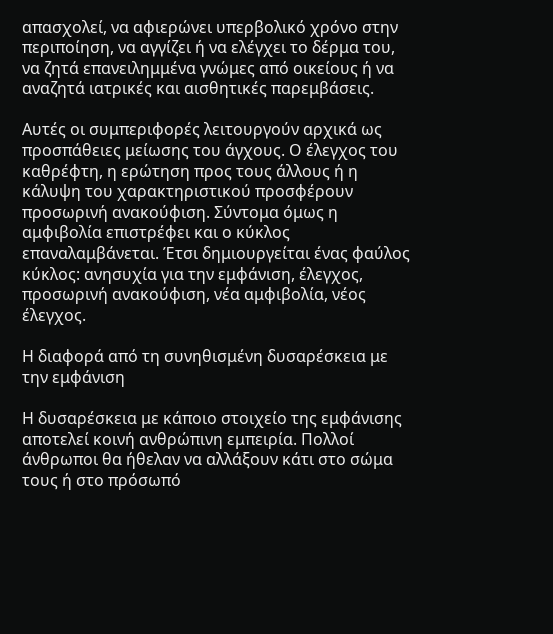απασχολεί, να αφιερώνει υπερβολικό χρόνο στην περιποίηση, να αγγίζει ή να ελέγχει το δέρμα του, να ζητά επανειλημμένα γνώμες από οικείους ή να αναζητά ιατρικές και αισθητικές παρεμβάσεις.

Αυτές οι συμπεριφορές λειτουργούν αρχικά ως προσπάθειες μείωσης του άγχους. Ο έλεγχος του καθρέφτη, η ερώτηση προς τους άλλους ή η κάλυψη του χαρακτηριστικού προσφέρουν προσωρινή ανακούφιση. Σύντομα όμως η αμφιβολία επιστρέφει και ο κύκλος επαναλαμβάνεται. Έτσι δημιουργείται ένας φαύλος κύκλος: ανησυχία για την εμφάνιση, έλεγχος, προσωρινή ανακούφιση, νέα αμφιβολία, νέος έλεγχος.

Η διαφορά από τη συνηθισμένη δυσαρέσκεια με την εμφάνιση

Η δυσαρέσκεια με κάποιο στοιχείο της εμφάνισης αποτελεί κοινή ανθρώπινη εμπειρία. Πολλοί άνθρωποι θα ήθελαν να αλλάξουν κάτι στο σώμα τους ή στο πρόσωπό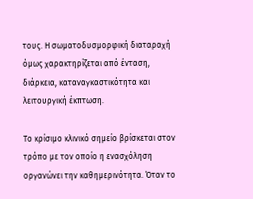τους. Η σωματοδυσμορφική διαταραχή όμως χαρακτηρίζεται από ένταση, διάρκεια, καταναγκαστικότητα και λειτουργική έκπτωση.

Το κρίσιμο κλινικό σημείο βρίσκεται στον τρόπο με τον οποίο η ενασχόληση οργανώνει την καθημερινότητα. Όταν το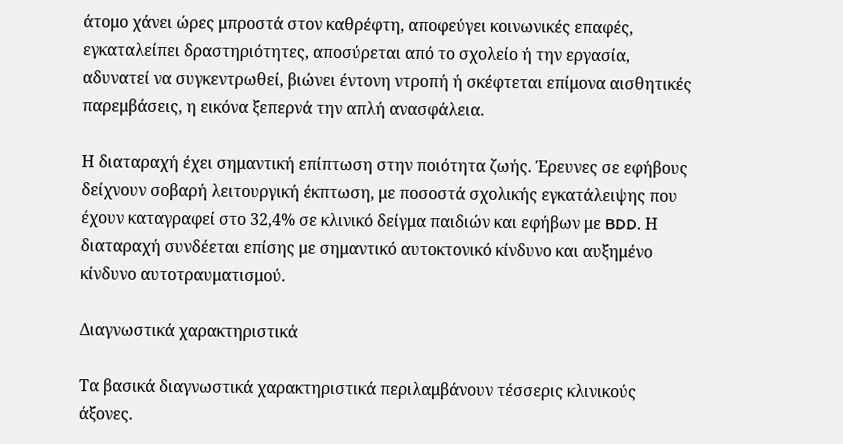άτομο χάνει ώρες μπροστά στον καθρέφτη, αποφεύγει κοινωνικές επαφές, εγκαταλείπει δραστηριότητες, αποσύρεται από το σχολείο ή την εργασία, αδυνατεί να συγκεντρωθεί, βιώνει έντονη ντροπή ή σκέφτεται επίμονα αισθητικές παρεμβάσεις, η εικόνα ξεπερνά την απλή ανασφάλεια.

Η διαταραχή έχει σημαντική επίπτωση στην ποιότητα ζωής. Έρευνες σε εφήβους δείχνουν σοβαρή λειτουργική έκπτωση, με ποσοστά σχολικής εγκατάλειψης που έχουν καταγραφεί στο 32,4% σε κλινικό δείγμα παιδιών και εφήβων με BDD. Η διαταραχή συνδέεται επίσης με σημαντικό αυτοκτονικό κίνδυνο και αυξημένο κίνδυνο αυτοτραυματισμού.

Διαγνωστικά χαρακτηριστικά

Τα βασικά διαγνωστικά χαρακτηριστικά περιλαμβάνουν τέσσερις κλινικούς άξονες.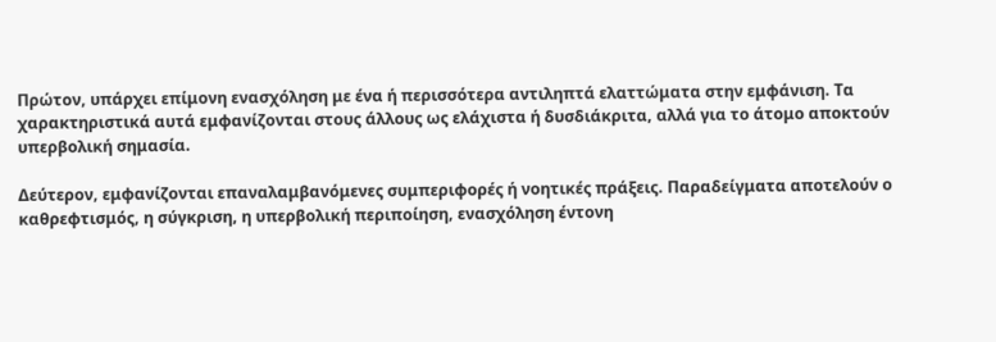Πρώτον, υπάρχει επίμονη ενασχόληση με ένα ή περισσότερα αντιληπτά ελαττώματα στην εμφάνιση. Τα χαρακτηριστικά αυτά εμφανίζονται στους άλλους ως ελάχιστα ή δυσδιάκριτα, αλλά για το άτομο αποκτούν υπερβολική σημασία.

Δεύτερον, εμφανίζονται επαναλαμβανόμενες συμπεριφορές ή νοητικές πράξεις. Παραδείγματα αποτελούν ο καθρεφτισμός, η σύγκριση, η υπερβολική περιποίηση, ενασχόληση έντονη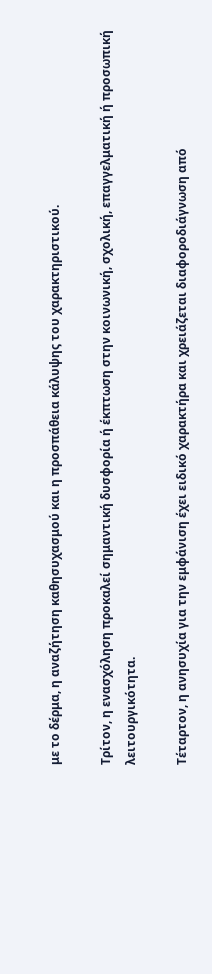με το δέρμα, η αναζήτηση καθησυχασμού και η προσπάθεια κάλυψης του χαρακτηριστικού.

Τρίτον, η ενασχόληση προκαλεί σημαντική δυσφορία ή έκπτωση στην κοινωνική, σχολική, επαγγελματική ή προσωπική λειτουργικότητα.

Τέταρτον, η ανησυχία για την εμφάνιση έχει ειδικό χαρακτήρα και χρειάζεται διαφοροδιάγνωση από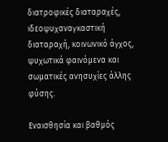διατροφικές διαταραχές, ιδεοψυχαναγκαστική διαταραχή, κοινωνικό άγχος, ψυχωτικά φαινόμενα και σωματικές ανησυχίες άλλης φύσης.

Εναισθησία και βαθμός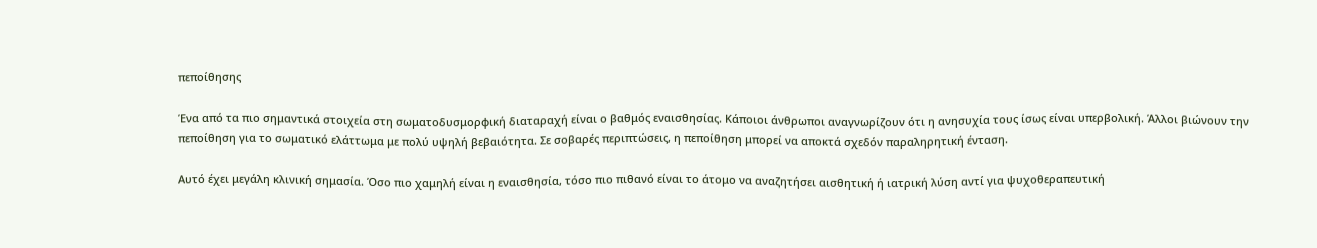πεποίθησης

Ένα από τα πιο σημαντικά στοιχεία στη σωματοδυσμορφική διαταραχή είναι ο βαθμός εναισθησίας. Κάποιοι άνθρωποι αναγνωρίζουν ότι η ανησυχία τους ίσως είναι υπερβολική. Άλλοι βιώνουν την πεποίθηση για το σωματικό ελάττωμα με πολύ υψηλή βεβαιότητα. Σε σοβαρές περιπτώσεις, η πεποίθηση μπορεί να αποκτά σχεδόν παραληρητική ένταση.

Αυτό έχει μεγάλη κλινική σημασία. Όσο πιο χαμηλή είναι η εναισθησία, τόσο πιο πιθανό είναι το άτομο να αναζητήσει αισθητική ή ιατρική λύση αντί για ψυχοθεραπευτική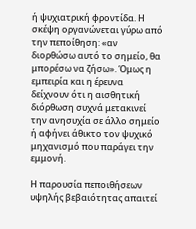ή ψυχιατρική φροντίδα. Η σκέψη οργανώνεται γύρω από την πεποίθηση: «αν διορθώσω αυτό το σημείο, θα μπορέσω να ζήσω». Όμως η εμπειρία και η έρευνα δείχνουν ότι η αισθητική διόρθωση συχνά μετακινεί την ανησυχία σε άλλο σημείο ή αφήνει άθικτο τον ψυχικό μηχανισμό που παράγει την εμμονή.

Η παρουσία πεποιθήσεων υψηλής βεβαιότητας απαιτεί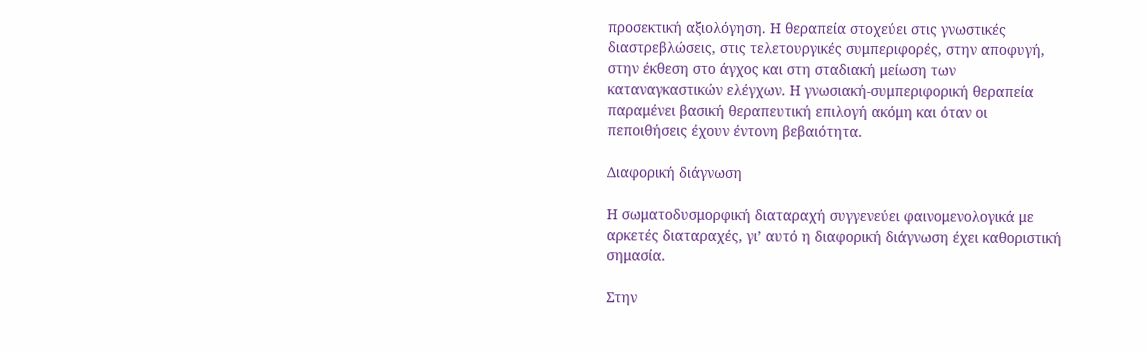προσεκτική αξιολόγηση. Η θεραπεία στοχεύει στις γνωστικές διαστρεβλώσεις, στις τελετουργικές συμπεριφορές, στην αποφυγή, στην έκθεση στο άγχος και στη σταδιακή μείωση των καταναγκαστικών ελέγχων. Η γνωσιακή-συμπεριφορική θεραπεία παραμένει βασική θεραπευτική επιλογή ακόμη και όταν οι πεποιθήσεις έχουν έντονη βεβαιότητα.

Διαφορική διάγνωση

Η σωματοδυσμορφική διαταραχή συγγενεύει φαινομενολογικά με αρκετές διαταραχές, γι’ αυτό η διαφορική διάγνωση έχει καθοριστική σημασία.

Στην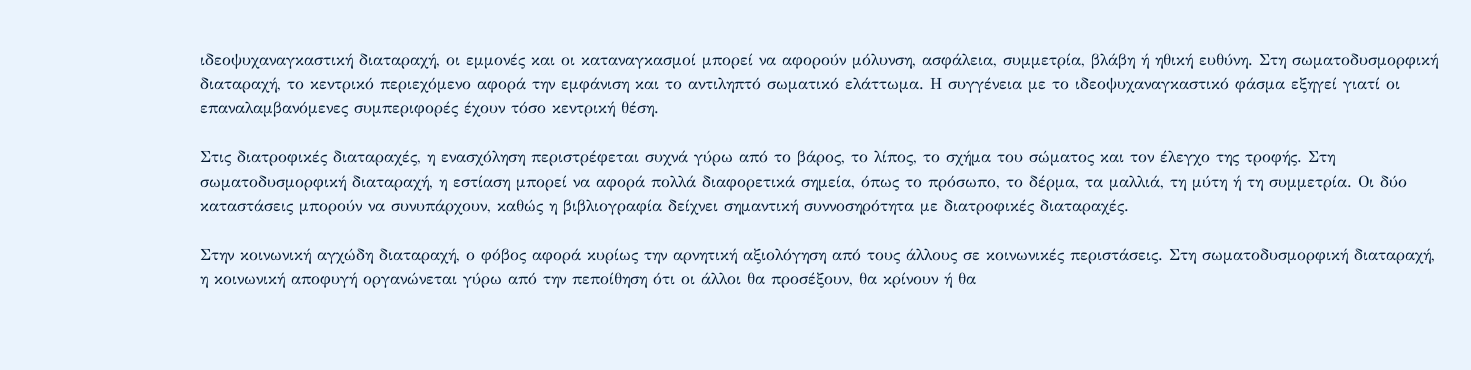ιδεοψυχαναγκαστική διαταραχή, οι εμμονές και οι καταναγκασμοί μπορεί να αφορούν μόλυνση, ασφάλεια, συμμετρία, βλάβη ή ηθική ευθύνη. Στη σωματοδυσμορφική διαταραχή, το κεντρικό περιεχόμενο αφορά την εμφάνιση και το αντιληπτό σωματικό ελάττωμα. Η συγγένεια με το ιδεοψυχαναγκαστικό φάσμα εξηγεί γιατί οι επαναλαμβανόμενες συμπεριφορές έχουν τόσο κεντρική θέση.

Στις διατροφικές διαταραχές, η ενασχόληση περιστρέφεται συχνά γύρω από το βάρος, το λίπος, το σχήμα του σώματος και τον έλεγχο της τροφής. Στη σωματοδυσμορφική διαταραχή, η εστίαση μπορεί να αφορά πολλά διαφορετικά σημεία, όπως το πρόσωπο, το δέρμα, τα μαλλιά, τη μύτη ή τη συμμετρία. Οι δύο καταστάσεις μπορούν να συνυπάρχουν, καθώς η βιβλιογραφία δείχνει σημαντική συννοσηρότητα με διατροφικές διαταραχές.

Στην κοινωνική αγχώδη διαταραχή, ο φόβος αφορά κυρίως την αρνητική αξιολόγηση από τους άλλους σε κοινωνικές περιστάσεις. Στη σωματοδυσμορφική διαταραχή, η κοινωνική αποφυγή οργανώνεται γύρω από την πεποίθηση ότι οι άλλοι θα προσέξουν, θα κρίνουν ή θα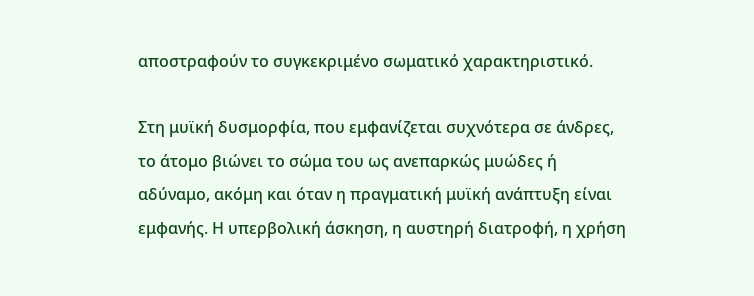αποστραφούν το συγκεκριμένο σωματικό χαρακτηριστικό.

Στη μυϊκή δυσμορφία, που εμφανίζεται συχνότερα σε άνδρες, το άτομο βιώνει το σώμα του ως ανεπαρκώς μυώδες ή αδύναμο, ακόμη και όταν η πραγματική μυϊκή ανάπτυξη είναι εμφανής. Η υπερβολική άσκηση, η αυστηρή διατροφή, η χρήση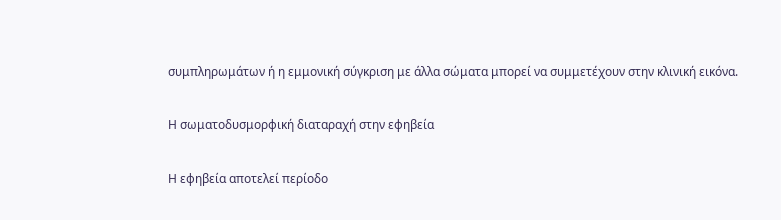συμπληρωμάτων ή η εμμονική σύγκριση με άλλα σώματα μπορεί να συμμετέχουν στην κλινική εικόνα.

Η σωματοδυσμορφική διαταραχή στην εφηβεία

Η εφηβεία αποτελεί περίοδο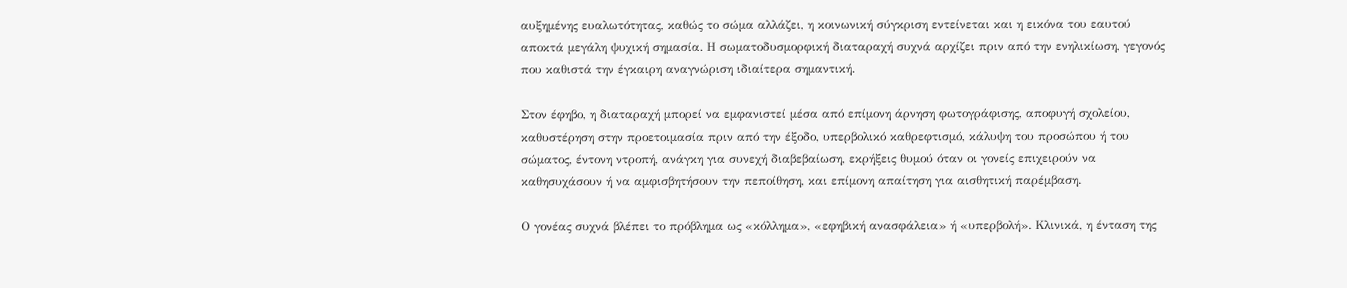αυξημένης ευαλωτότητας, καθώς το σώμα αλλάζει, η κοινωνική σύγκριση εντείνεται και η εικόνα του εαυτού αποκτά μεγάλη ψυχική σημασία. Η σωματοδυσμορφική διαταραχή συχνά αρχίζει πριν από την ενηλικίωση, γεγονός που καθιστά την έγκαιρη αναγνώριση ιδιαίτερα σημαντική.

Στον έφηβο, η διαταραχή μπορεί να εμφανιστεί μέσα από επίμονη άρνηση φωτογράφισης, αποφυγή σχολείου, καθυστέρηση στην προετοιμασία πριν από την έξοδο, υπερβολικό καθρεφτισμό, κάλυψη του προσώπου ή του σώματος, έντονη ντροπή, ανάγκη για συνεχή διαβεβαίωση, εκρήξεις θυμού όταν οι γονείς επιχειρούν να καθησυχάσουν ή να αμφισβητήσουν την πεποίθηση, και επίμονη απαίτηση για αισθητική παρέμβαση.

Ο γονέας συχνά βλέπει το πρόβλημα ως «κόλλημα», «εφηβική ανασφάλεια» ή «υπερβολή». Κλινικά, η ένταση της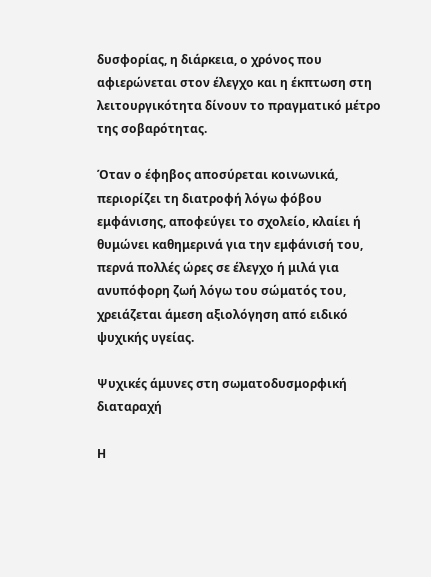δυσφορίας, η διάρκεια, ο χρόνος που αφιερώνεται στον έλεγχο και η έκπτωση στη λειτουργικότητα δίνουν το πραγματικό μέτρο της σοβαρότητας.

Όταν ο έφηβος αποσύρεται κοινωνικά, περιορίζει τη διατροφή λόγω φόβου εμφάνισης, αποφεύγει το σχολείο, κλαίει ή θυμώνει καθημερινά για την εμφάνισή του, περνά πολλές ώρες σε έλεγχο ή μιλά για ανυπόφορη ζωή λόγω του σώματός του, χρειάζεται άμεση αξιολόγηση από ειδικό ψυχικής υγείας.

Ψυχικές άμυνες στη σωματοδυσμορφική διαταραχή

Η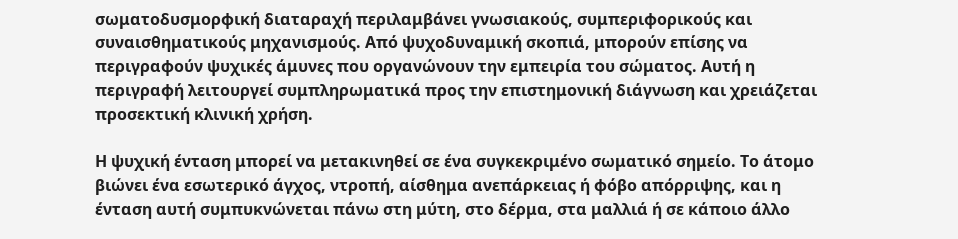σωματοδυσμορφική διαταραχή περιλαμβάνει γνωσιακούς, συμπεριφορικούς και συναισθηματικούς μηχανισμούς. Από ψυχοδυναμική σκοπιά, μπορούν επίσης να περιγραφούν ψυχικές άμυνες που οργανώνουν την εμπειρία του σώματος. Αυτή η περιγραφή λειτουργεί συμπληρωματικά προς την επιστημονική διάγνωση και χρειάζεται προσεκτική κλινική χρήση.

Η ψυχική ένταση μπορεί να μετακινηθεί σε ένα συγκεκριμένο σωματικό σημείο. Το άτομο βιώνει ένα εσωτερικό άγχος, ντροπή, αίσθημα ανεπάρκειας ή φόβο απόρριψης, και η ένταση αυτή συμπυκνώνεται πάνω στη μύτη, στο δέρμα, στα μαλλιά ή σε κάποιο άλλο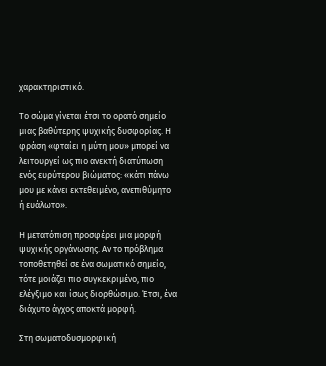χαρακτηριστικό.

Το σώμα γίνεται έτσι το ορατό σημείο μιας βαθύτερης ψυχικής δυσφορίας. Η φράση «φταίει η μύτη μου» μπορεί να λειτουργεί ως πιο ανεκτή διατύπωση ενός ευρύτερου βιώματος: «κάτι πάνω μου με κάνει εκτεθειμένο, ανεπιθύμητο ή ευάλωτο».

Η μετατόπιση προσφέρει μια μορφή ψυχικής οργάνωσης. Αν το πρόβλημα τοποθετηθεί σε ένα σωματικό σημείο, τότε μοιάζει πιο συγκεκριμένο, πιο ελέγξιμο και ίσως διορθώσιμο. Έτσι, ένα διάχυτο άγχος αποκτά μορφή.

Στη σωματοδυσμορφική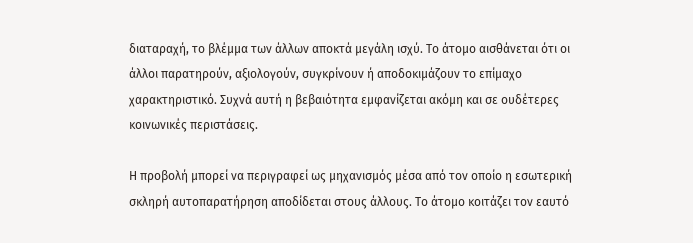διαταραχή, το βλέμμα των άλλων αποκτά μεγάλη ισχύ. Το άτομο αισθάνεται ότι οι άλλοι παρατηρούν, αξιολογούν, συγκρίνουν ή αποδοκιμάζουν το επίμαχο χαρακτηριστικό. Συχνά αυτή η βεβαιότητα εμφανίζεται ακόμη και σε ουδέτερες κοινωνικές περιστάσεις.

Η προβολή μπορεί να περιγραφεί ως μηχανισμός μέσα από τον οποίο η εσωτερική σκληρή αυτοπαρατήρηση αποδίδεται στους άλλους. Το άτομο κοιτάζει τον εαυτό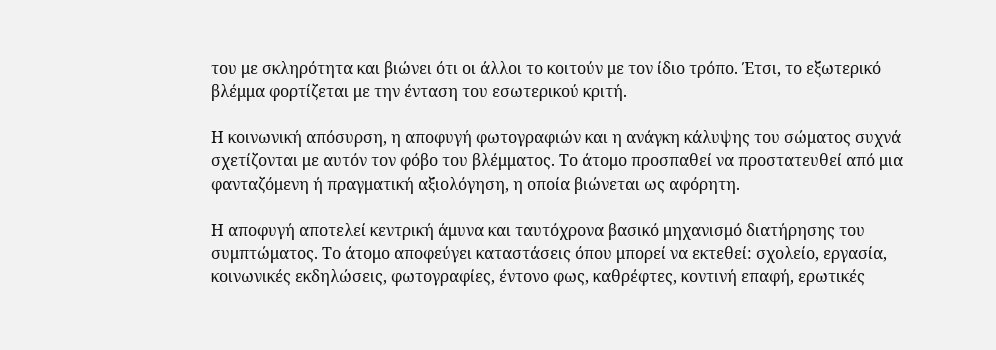του με σκληρότητα και βιώνει ότι οι άλλοι το κοιτούν με τον ίδιο τρόπο. Έτσι, το εξωτερικό βλέμμα φορτίζεται με την ένταση του εσωτερικού κριτή.

Η κοινωνική απόσυρση, η αποφυγή φωτογραφιών και η ανάγκη κάλυψης του σώματος συχνά σχετίζονται με αυτόν τον φόβο του βλέμματος. Το άτομο προσπαθεί να προστατευθεί από μια φανταζόμενη ή πραγματική αξιολόγηση, η οποία βιώνεται ως αφόρητη.

Η αποφυγή αποτελεί κεντρική άμυνα και ταυτόχρονα βασικό μηχανισμό διατήρησης του συμπτώματος. Το άτομο αποφεύγει καταστάσεις όπου μπορεί να εκτεθεί: σχολείο, εργασία, κοινωνικές εκδηλώσεις, φωτογραφίες, έντονο φως, καθρέφτες, κοντινή επαφή, ερωτικές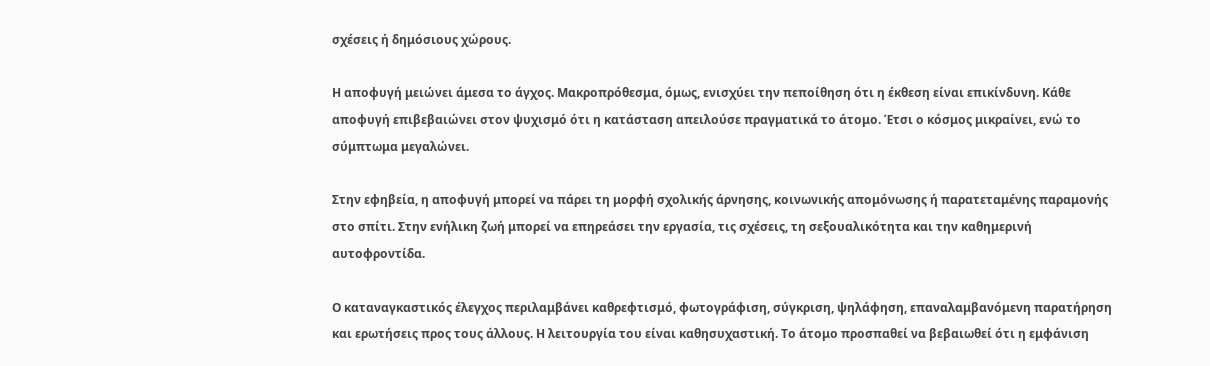σχέσεις ή δημόσιους χώρους.

Η αποφυγή μειώνει άμεσα το άγχος. Μακροπρόθεσμα, όμως, ενισχύει την πεποίθηση ότι η έκθεση είναι επικίνδυνη. Κάθε αποφυγή επιβεβαιώνει στον ψυχισμό ότι η κατάσταση απειλούσε πραγματικά το άτομο. Έτσι ο κόσμος μικραίνει, ενώ το σύμπτωμα μεγαλώνει.

Στην εφηβεία, η αποφυγή μπορεί να πάρει τη μορφή σχολικής άρνησης, κοινωνικής απομόνωσης ή παρατεταμένης παραμονής στο σπίτι. Στην ενήλικη ζωή μπορεί να επηρεάσει την εργασία, τις σχέσεις, τη σεξουαλικότητα και την καθημερινή αυτοφροντίδα.

Ο καταναγκαστικός έλεγχος περιλαμβάνει καθρεφτισμό, φωτογράφιση, σύγκριση, ψηλάφηση, επαναλαμβανόμενη παρατήρηση και ερωτήσεις προς τους άλλους. Η λειτουργία του είναι καθησυχαστική. Το άτομο προσπαθεί να βεβαιωθεί ότι η εμφάνιση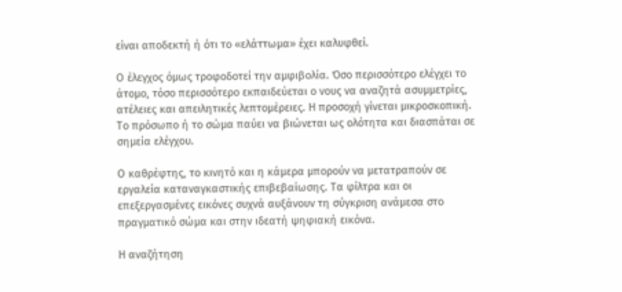είναι αποδεκτή ή ότι το «ελάττωμα» έχει καλυφθεί.

Ο έλεγχος όμως τροφοδοτεί την αμφιβολία. Όσο περισσότερο ελέγχει το άτομο, τόσο περισσότερο εκπαιδεύεται ο νους να αναζητά ασυμμετρίες, ατέλειες και απειλητικές λεπτομέρειες. Η προσοχή γίνεται μικροσκοπική. Το πρόσωπο ή το σώμα παύει να βιώνεται ως ολότητα και διασπάται σε σημεία ελέγχου.

Ο καθρέφτης, το κινητό και η κάμερα μπορούν να μετατραπούν σε εργαλεία καταναγκαστικής επιβεβαίωσης. Τα φίλτρα και οι επεξεργασμένες εικόνες συχνά αυξάνουν τη σύγκριση ανάμεσα στο πραγματικό σώμα και στην ιδεατή ψηφιακή εικόνα.

Η αναζήτηση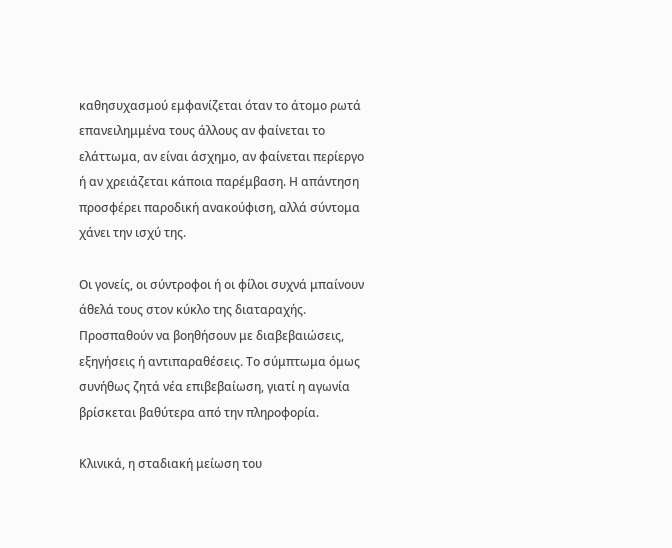καθησυχασμού εμφανίζεται όταν το άτομο ρωτά επανειλημμένα τους άλλους αν φαίνεται το ελάττωμα, αν είναι άσχημο, αν φαίνεται περίεργο ή αν χρειάζεται κάποια παρέμβαση. Η απάντηση προσφέρει παροδική ανακούφιση, αλλά σύντομα χάνει την ισχύ της.

Οι γονείς, οι σύντροφοι ή οι φίλοι συχνά μπαίνουν άθελά τους στον κύκλο της διαταραχής. Προσπαθούν να βοηθήσουν με διαβεβαιώσεις, εξηγήσεις ή αντιπαραθέσεις. Το σύμπτωμα όμως συνήθως ζητά νέα επιβεβαίωση, γιατί η αγωνία βρίσκεται βαθύτερα από την πληροφορία.

Κλινικά, η σταδιακή μείωση του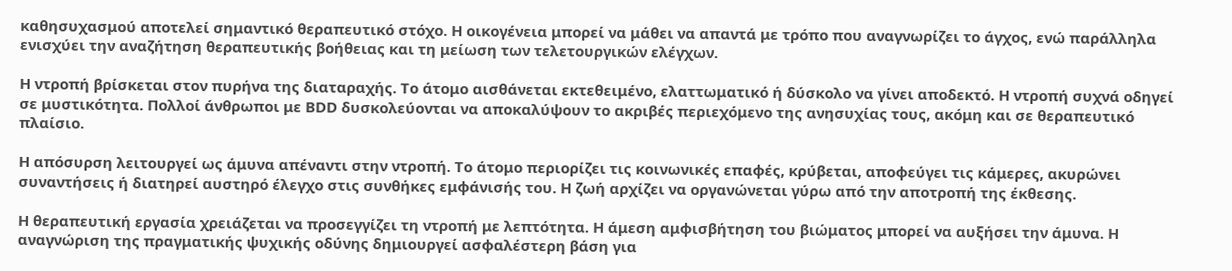καθησυχασμού αποτελεί σημαντικό θεραπευτικό στόχο. Η οικογένεια μπορεί να μάθει να απαντά με τρόπο που αναγνωρίζει το άγχος, ενώ παράλληλα ενισχύει την αναζήτηση θεραπευτικής βοήθειας και τη μείωση των τελετουργικών ελέγχων.

Η ντροπή βρίσκεται στον πυρήνα της διαταραχής. Το άτομο αισθάνεται εκτεθειμένο, ελαττωματικό ή δύσκολο να γίνει αποδεκτό. Η ντροπή συχνά οδηγεί σε μυστικότητα. Πολλοί άνθρωποι με BDD δυσκολεύονται να αποκαλύψουν το ακριβές περιεχόμενο της ανησυχίας τους, ακόμη και σε θεραπευτικό πλαίσιο.

Η απόσυρση λειτουργεί ως άμυνα απέναντι στην ντροπή. Το άτομο περιορίζει τις κοινωνικές επαφές, κρύβεται, αποφεύγει τις κάμερες, ακυρώνει συναντήσεις ή διατηρεί αυστηρό έλεγχο στις συνθήκες εμφάνισής του. Η ζωή αρχίζει να οργανώνεται γύρω από την αποτροπή της έκθεσης.

Η θεραπευτική εργασία χρειάζεται να προσεγγίζει τη ντροπή με λεπτότητα. Η άμεση αμφισβήτηση του βιώματος μπορεί να αυξήσει την άμυνα. Η αναγνώριση της πραγματικής ψυχικής οδύνης δημιουργεί ασφαλέστερη βάση για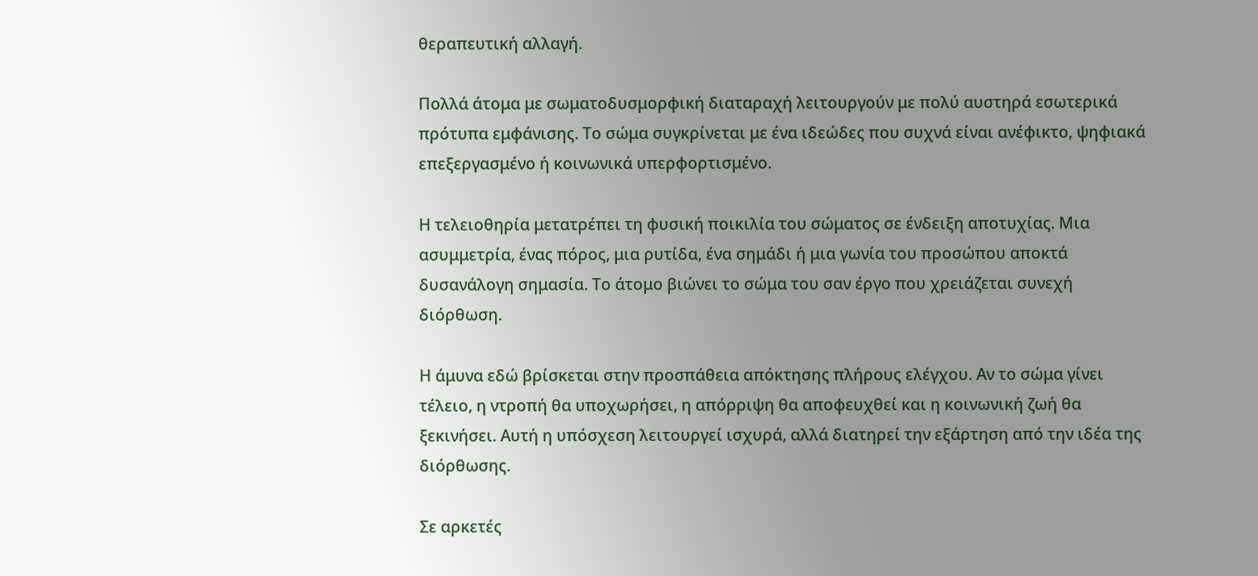θεραπευτική αλλαγή.

Πολλά άτομα με σωματοδυσμορφική διαταραχή λειτουργούν με πολύ αυστηρά εσωτερικά πρότυπα εμφάνισης. Το σώμα συγκρίνεται με ένα ιδεώδες που συχνά είναι ανέφικτο, ψηφιακά επεξεργασμένο ή κοινωνικά υπερφορτισμένο.

Η τελειοθηρία μετατρέπει τη φυσική ποικιλία του σώματος σε ένδειξη αποτυχίας. Μια ασυμμετρία, ένας πόρος, μια ρυτίδα, ένα σημάδι ή μια γωνία του προσώπου αποκτά δυσανάλογη σημασία. Το άτομο βιώνει το σώμα του σαν έργο που χρειάζεται συνεχή διόρθωση.

Η άμυνα εδώ βρίσκεται στην προσπάθεια απόκτησης πλήρους ελέγχου. Αν το σώμα γίνει τέλειο, η ντροπή θα υποχωρήσει, η απόρριψη θα αποφευχθεί και η κοινωνική ζωή θα ξεκινήσει. Αυτή η υπόσχεση λειτουργεί ισχυρά, αλλά διατηρεί την εξάρτηση από την ιδέα της διόρθωσης.

Σε αρκετές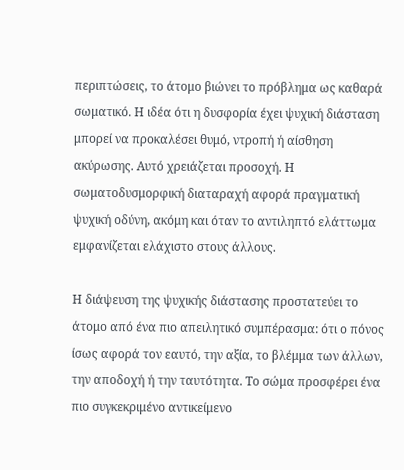περιπτώσεις, το άτομο βιώνει το πρόβλημα ως καθαρά σωματικό. Η ιδέα ότι η δυσφορία έχει ψυχική διάσταση μπορεί να προκαλέσει θυμό, ντροπή ή αίσθηση ακύρωσης. Αυτό χρειάζεται προσοχή. Η σωματοδυσμορφική διαταραχή αφορά πραγματική ψυχική οδύνη, ακόμη και όταν το αντιληπτό ελάττωμα εμφανίζεται ελάχιστο στους άλλους.

Η διάψευση της ψυχικής διάστασης προστατεύει το άτομο από ένα πιο απειλητικό συμπέρασμα: ότι ο πόνος ίσως αφορά τον εαυτό, την αξία, το βλέμμα των άλλων, την αποδοχή ή την ταυτότητα. Το σώμα προσφέρει ένα πιο συγκεκριμένο αντικείμενο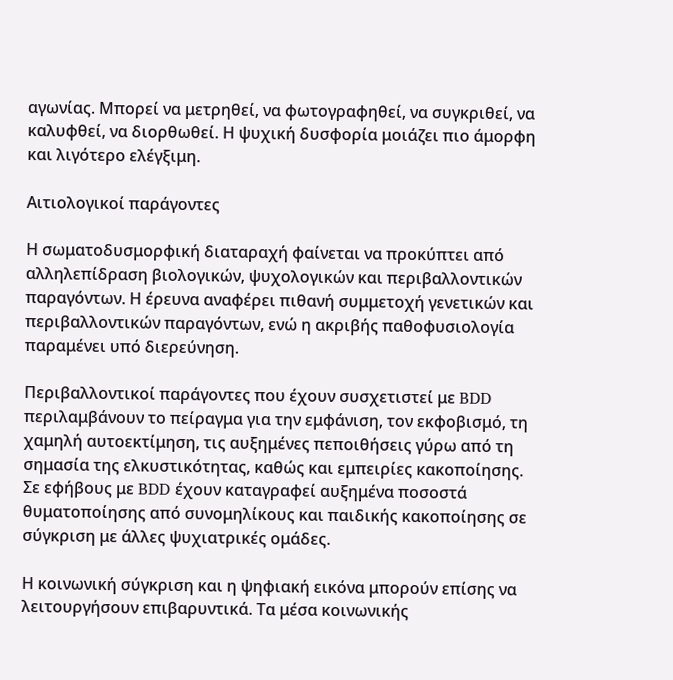αγωνίας. Μπορεί να μετρηθεί, να φωτογραφηθεί, να συγκριθεί, να καλυφθεί, να διορθωθεί. Η ψυχική δυσφορία μοιάζει πιο άμορφη και λιγότερο ελέγξιμη.

Αιτιολογικοί παράγοντες

Η σωματοδυσμορφική διαταραχή φαίνεται να προκύπτει από αλληλεπίδραση βιολογικών, ψυχολογικών και περιβαλλοντικών παραγόντων. Η έρευνα αναφέρει πιθανή συμμετοχή γενετικών και περιβαλλοντικών παραγόντων, ενώ η ακριβής παθοφυσιολογία παραμένει υπό διερεύνηση.

Περιβαλλοντικοί παράγοντες που έχουν συσχετιστεί με BDD περιλαμβάνουν το πείραγμα για την εμφάνιση, τον εκφοβισμό, τη χαμηλή αυτοεκτίμηση, τις αυξημένες πεποιθήσεις γύρω από τη σημασία της ελκυστικότητας, καθώς και εμπειρίες κακοποίησης. Σε εφήβους με BDD έχουν καταγραφεί αυξημένα ποσοστά θυματοποίησης από συνομηλίκους και παιδικής κακοποίησης σε σύγκριση με άλλες ψυχιατρικές ομάδες.

Η κοινωνική σύγκριση και η ψηφιακή εικόνα μπορούν επίσης να λειτουργήσουν επιβαρυντικά. Τα μέσα κοινωνικής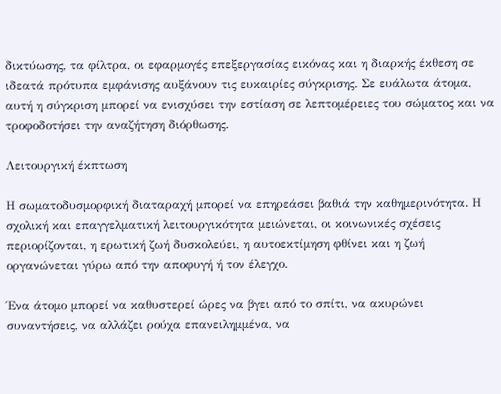δικτύωσης, τα φίλτρα, οι εφαρμογές επεξεργασίας εικόνας και η διαρκής έκθεση σε ιδεατά πρότυπα εμφάνισης αυξάνουν τις ευκαιρίες σύγκρισης. Σε ευάλωτα άτομα, αυτή η σύγκριση μπορεί να ενισχύσει την εστίαση σε λεπτομέρειες του σώματος και να τροφοδοτήσει την αναζήτηση διόρθωσης.

Λειτουργική έκπτωση

Η σωματοδυσμορφική διαταραχή μπορεί να επηρεάσει βαθιά την καθημερινότητα. Η σχολική και επαγγελματική λειτουργικότητα μειώνεται, οι κοινωνικές σχέσεις περιορίζονται, η ερωτική ζωή δυσκολεύει, η αυτοεκτίμηση φθίνει και η ζωή οργανώνεται γύρω από την αποφυγή ή τον έλεγχο.

Ένα άτομο μπορεί να καθυστερεί ώρες να βγει από το σπίτι, να ακυρώνει συναντήσεις, να αλλάζει ρούχα επανειλημμένα, να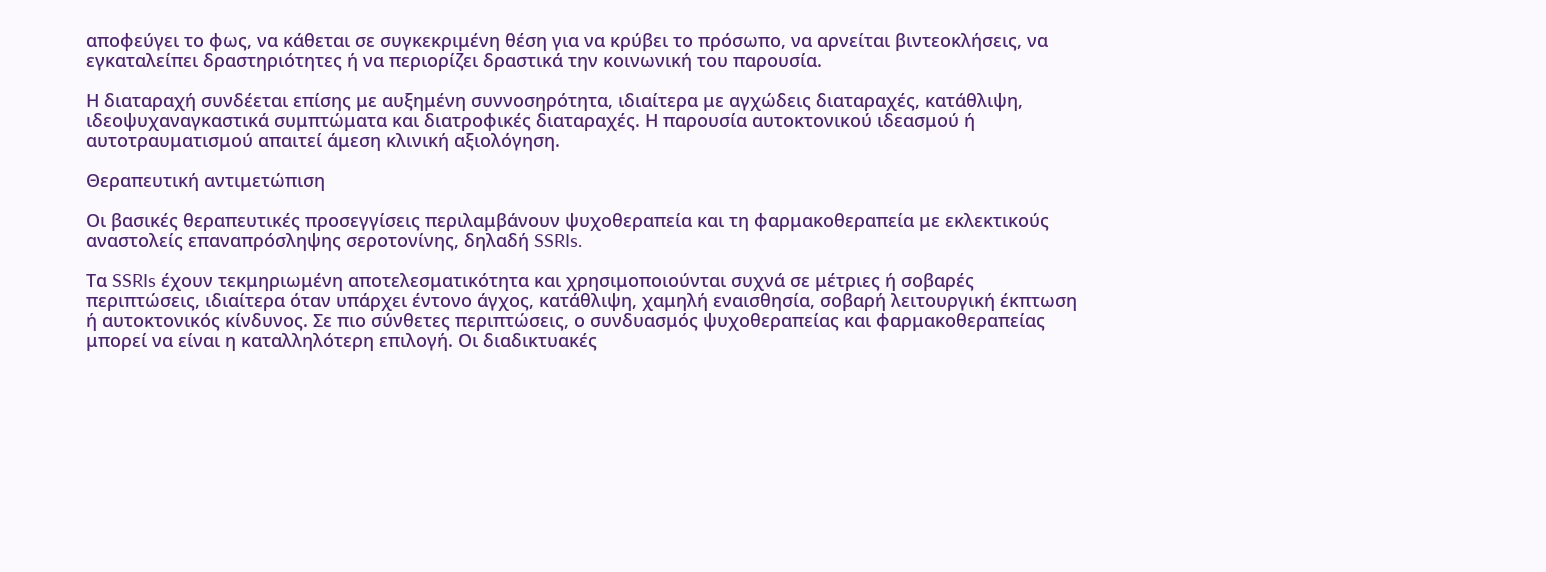αποφεύγει το φως, να κάθεται σε συγκεκριμένη θέση για να κρύβει το πρόσωπο, να αρνείται βιντεοκλήσεις, να εγκαταλείπει δραστηριότητες ή να περιορίζει δραστικά την κοινωνική του παρουσία.

Η διαταραχή συνδέεται επίσης με αυξημένη συννοσηρότητα, ιδιαίτερα με αγχώδεις διαταραχές, κατάθλιψη, ιδεοψυχαναγκαστικά συμπτώματα και διατροφικές διαταραχές. Η παρουσία αυτοκτονικού ιδεασμού ή αυτοτραυματισμού απαιτεί άμεση κλινική αξιολόγηση.

Θεραπευτική αντιμετώπιση

Οι βασικές θεραπευτικές προσεγγίσεις περιλαμβάνουν ψυχοθεραπεία και τη φαρμακοθεραπεία με εκλεκτικούς αναστολείς επαναπρόσληψης σεροτονίνης, δηλαδή SSRIs.

Τα SSRIs έχουν τεκμηριωμένη αποτελεσματικότητα και χρησιμοποιούνται συχνά σε μέτριες ή σοβαρές περιπτώσεις, ιδιαίτερα όταν υπάρχει έντονο άγχος, κατάθλιψη, χαμηλή εναισθησία, σοβαρή λειτουργική έκπτωση ή αυτοκτονικός κίνδυνος. Σε πιο σύνθετες περιπτώσεις, ο συνδυασμός ψυχοθεραπείας και φαρμακοθεραπείας μπορεί να είναι η καταλληλότερη επιλογή. Οι διαδικτυακές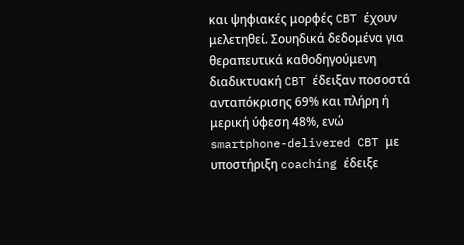και ψηφιακές μορφές CBT έχουν μελετηθεί. Σουηδικά δεδομένα για θεραπευτικά καθοδηγούμενη διαδικτυακή CBT έδειξαν ποσοστά ανταπόκρισης 69% και πλήρη ή μερική ύφεση 48%, ενώ smartphone-delivered CBT με υποστήριξη coaching έδειξε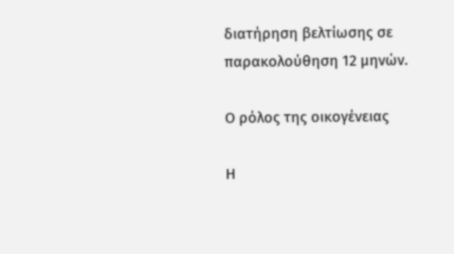διατήρηση βελτίωσης σε παρακολούθηση 12 μηνών.

Ο ρόλος της οικογένειας

Η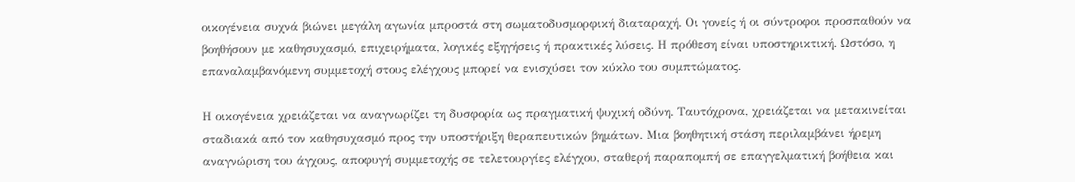οικογένεια συχνά βιώνει μεγάλη αγωνία μπροστά στη σωματοδυσμορφική διαταραχή. Οι γονείς ή οι σύντροφοι προσπαθούν να βοηθήσουν με καθησυχασμό, επιχειρήματα, λογικές εξηγήσεις ή πρακτικές λύσεις. Η πρόθεση είναι υποστηρικτική. Ωστόσο, η επαναλαμβανόμενη συμμετοχή στους ελέγχους μπορεί να ενισχύσει τον κύκλο του συμπτώματος.

Η οικογένεια χρειάζεται να αναγνωρίζει τη δυσφορία ως πραγματική ψυχική οδύνη. Ταυτόχρονα, χρειάζεται να μετακινείται σταδιακά από τον καθησυχασμό προς την υποστήριξη θεραπευτικών βημάτων. Μια βοηθητική στάση περιλαμβάνει ήρεμη αναγνώριση του άγχους, αποφυγή συμμετοχής σε τελετουργίες ελέγχου, σταθερή παραπομπή σε επαγγελματική βοήθεια και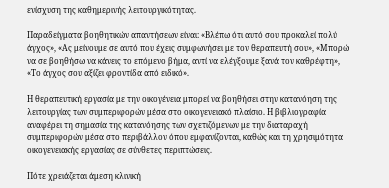ενίσχυση της καθημερινής λειτουργικότητας.

Παραδείγματα βοηθητικών απαντήσεων είναι: «Βλέπω ότι αυτό σου προκαλεί πολύ άγχος», «Ας μείνουμε σε αυτό που έχεις συμφωνήσει με τον θεραπευτή σου», «Μπορώ να σε βοηθήσω να κάνεις το επόμενο βήμα, αντί να ελέγξουμε ξανά τον καθρέφτη», «Το άγχος σου αξίζει φροντίδα από ειδικό».

Η θεραπευτική εργασία με την οικογένεια μπορεί να βοηθήσει στην κατανόηση της λειτουργίας των συμπεριφορών μέσα στο οικογενειακό πλαίσιο. Η βιβλιογραφία αναφέρει τη σημασία της κατανόησης των σχετιζόμενων με την διαταραχή συμπεριφορών μέσα στο περιβάλλον όπου εμφανίζονται, καθώς και τη χρησιμότητα οικογενειακής εργασίας σε σύνθετες περιπτώσεις.

Πότε χρειάζεται άμεση κλινική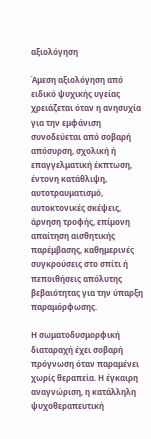αξιολόγηση

Άμεση αξιολόγηση από ειδικό ψυχικής υγείας χρειάζεται όταν η ανησυχία για την εμφάνιση συνοδεύεται από σοβαρή απόσυρση, σχολική ή επαγγελματική έκπτωση, έντονη κατάθλιψη, αυτοτραυματισμό, αυτοκτονικές σκέψεις, άρνηση τροφής, επίμονη απαίτηση αισθητικής παρέμβασης, καθημερινές συγκρούσεις στο σπίτι ή πεποιθήσεις απόλυτης βεβαιότητας για την ύπαρξη παραμόρφωσης.

Η σωματοδυσμορφική διαταραχή έχει σοβαρή πρόγνωση όταν παραμένει χωρίς θεραπεία. Η έγκαιρη αναγνώριση, η κατάλληλη ψυχοθεραπευτική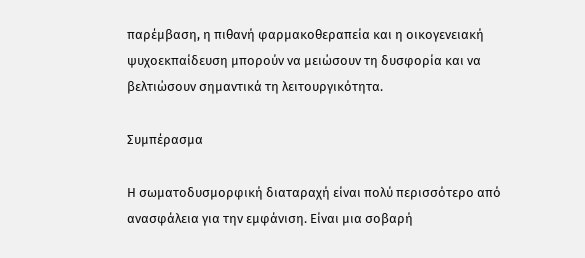παρέμβαση, η πιθανή φαρμακοθεραπεία και η οικογενειακή ψυχοεκπαίδευση μπορούν να μειώσουν τη δυσφορία και να βελτιώσουν σημαντικά τη λειτουργικότητα.

Συμπέρασμα

Η σωματοδυσμορφική διαταραχή είναι πολύ περισσότερο από ανασφάλεια για την εμφάνιση. Είναι μια σοβαρή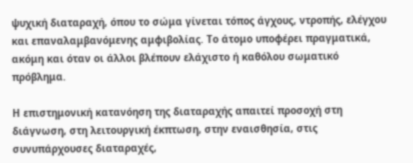ψυχική διαταραχή, όπου το σώμα γίνεται τόπος άγχους, ντροπής, ελέγχου και επαναλαμβανόμενης αμφιβολίας. Το άτομο υποφέρει πραγματικά, ακόμη και όταν οι άλλοι βλέπουν ελάχιστο ή καθόλου σωματικό πρόβλημα.

Η επιστημονική κατανόηση της διαταραχής απαιτεί προσοχή στη διάγνωση, στη λειτουργική έκπτωση, στην εναισθησία, στις συνυπάρχουσες διαταραχές,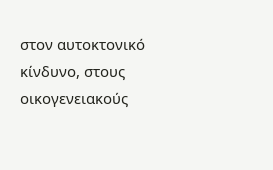στον αυτοκτονικό κίνδυνο, στους οικογενειακούς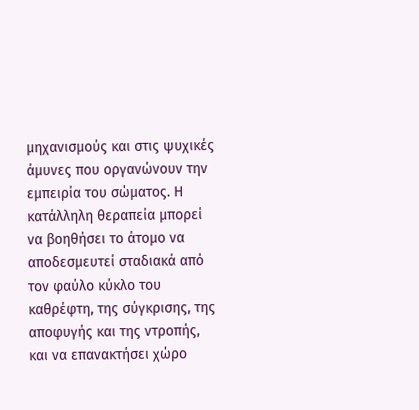μηχανισμούς και στις ψυχικές άμυνες που οργανώνουν την εμπειρία του σώματος. Η κατάλληλη θεραπεία μπορεί να βοηθήσει το άτομο να αποδεσμευτεί σταδιακά από τον φαύλο κύκλο του καθρέφτη, της σύγκρισης, της αποφυγής και της ντροπής, και να επανακτήσει χώρο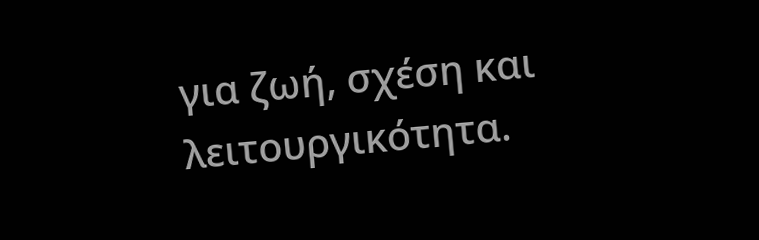για ζωή, σχέση και λειτουργικότητα.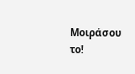Μοιράσου το!